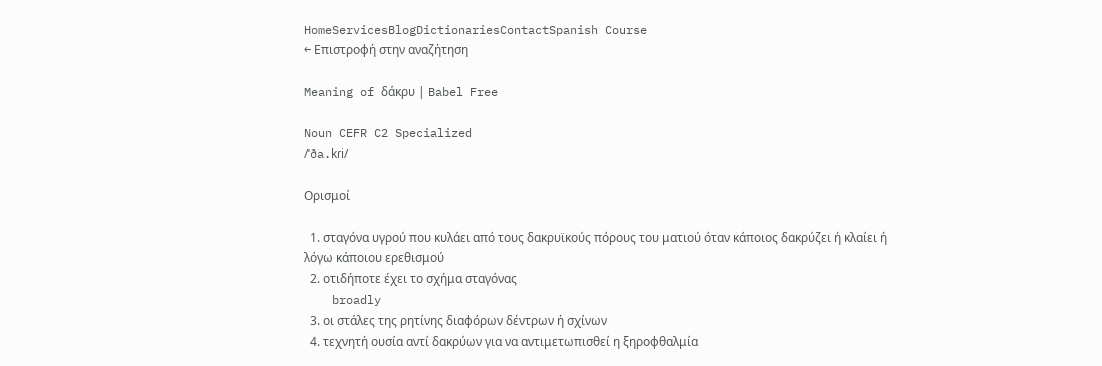HomeServicesBlogDictionariesContactSpanish Course
← Επιστροφή στην αναζήτηση

Meaning of δάκρυ | Babel Free

Noun CEFR C2 Specialized
/ˈða.kɾi/

Ορισμοί

  1. σταγόνα υγρού που κυλάει από τους δακρυϊκούς πόρους του ματιού όταν κάποιος δακρύζει ή κλαίει ή λόγω κάποιου ερεθισμού
  2. οτιδήποτε έχει το σχήμα σταγόνας
    broadly
  3. οι στάλες της ρητίνης διαφόρων δέντρων ή σχίνων
  4. τεχνητή ουσία αντί δακρύων για να αντιμετωπισθεί η ξηροφθαλμία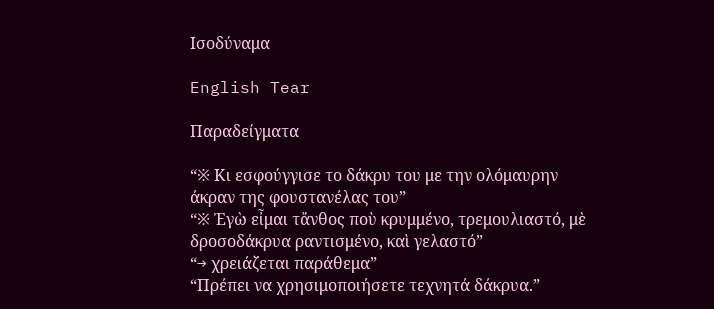Ισοδύναμα

English Tear

Παραδείγματα

“※ Κι εσφούγγισε το δάκρυ του με την ολόμαυρην άκραν της φουστανέλας του”
“※ Ἐγὼ εἶμαι τἄνθος ποὺ κρυμμένο, τρεμουλιαστό, μὲ δροσοδάκρυα ραντισμένο, καὶ γελαστό”
“→ χρειάζεται παράθεμα”
“Πρέπει να χρησιμοποιήσετε τεχνητά δάκρυα.”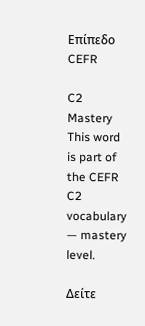Επίπεδο CEFR

C2
Mastery
This word is part of the CEFR C2 vocabulary — mastery level.

Δείτε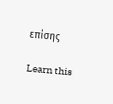επίσης

Learn this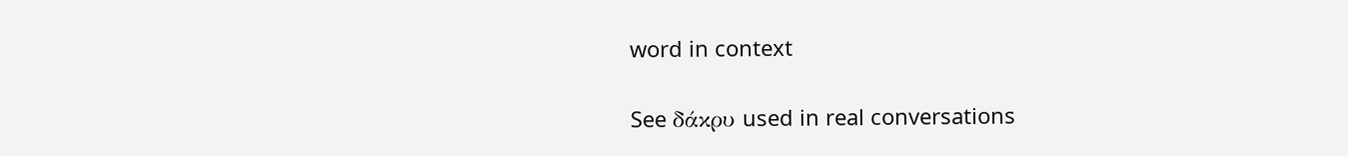word in context

See δάκρυ used in real conversations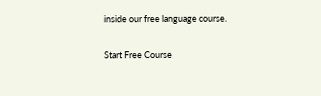inside our free language course.

Start Free Course